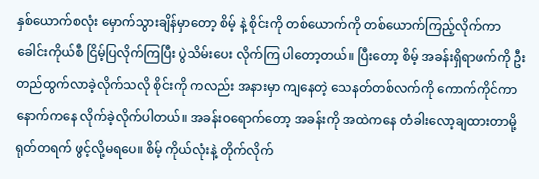နှစ်ယောက်စလုံး မှောက်သွားချိန်မှာတော့ စိမ့် နဲ့ စိုင်းကို တစ်ယောက်ကို တစ်ယောက်ကြည့်လိုက်ကာ ခေါင်းကိုယ်စီ ငြိမ့်ပြလိုက်ကြပြီး ပွဲသိမ်းပေး လိုက်ကြ ပါတော့တယ်။ ပြီးတော့ စိမ့် အခန်းရှိရာဖက်ကို ဦးတည်ထွက်လာခဲ့လိုက်သလို စိုင်းကို ကလည်း အနားမှာ ကျနေတဲ့ သေနတ်တစ်လက်ကို ကောက်ကိုင်ကာ နောက်ကနေ လိုက်ခဲ့လိုက်ပါတယ်။ အခန်းဝရောက်တော့ အခန်းကို အထဲကနေ တံခါးလော့ချထားတာမို့ ရုတ်တရက် ဖွင့်လို့မရပေ။ စိမ့် ကိုယ်လုံးနဲ့ တိုက်လိုက်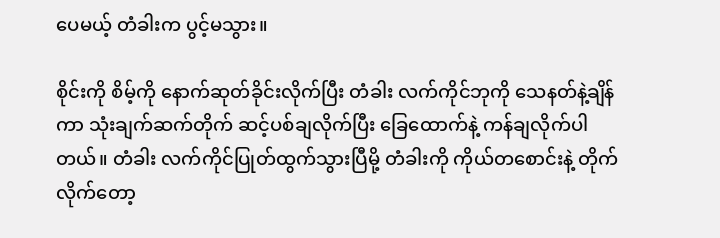ပေမယ့် တံခါးက ပွင့်မသွား။

စိုင်းကို စိမ့်ကို နောက်ဆုတ်ခိုင်းလိုက်ပြီး တံခါး လက်ကိုင်ဘုကို သေနတ်နဲ့ချိန်ကာ သုံးချက်ဆက်တိုက် ဆင့်ပစ်ချလိုက်ပြီး ခြေထောက်နဲ့ ကန်ချလိုက်ပါတယ်။ တံခါး လက်ကိုင်ပြုတ်ထွက်သွားပြီမို့ တံခါးကို ကိုယ်တစောင်းနဲ့ တိုက်လိုက်တော့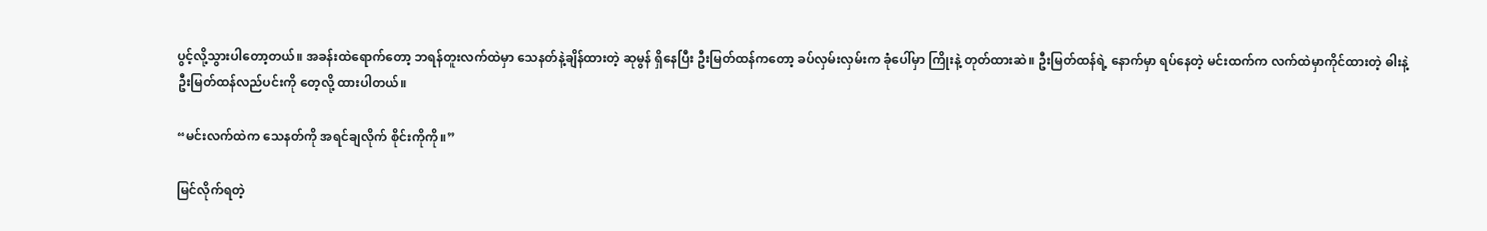ပွင့်လို့သွားပါတော့တယ်။ အခန်းထဲရောက်တော့ ဘရန်တူးလက်ထဲမှာ သေနတ်နဲ့ချိန်ထားတဲ့ ဆုမွန် ရှိနေပြီး ဦးမြတ်ထန်ကတော့ ခပ်လှမ်းလှမ်းက ခုံပေါ်မှာ ကြိုးနဲ့ တုတ်ထားဆဲ။ ဦးမြတ်ထန်ရဲ့ နောက်မှာ ရပ်နေတဲ့ မင်းထက်က လက်ထဲမှာကိုင်ထားတဲ့ ဓါးနဲ့ ဦးမြတ်ထန်လည်ပင်းကို တေ့လို့ ထားပါတယ်။

“မင်းလက်ထဲက သေနတ်ကို အရင်ချလိုက် စိုင်းကိုကို။”

မြင်လိုက်ရတဲ့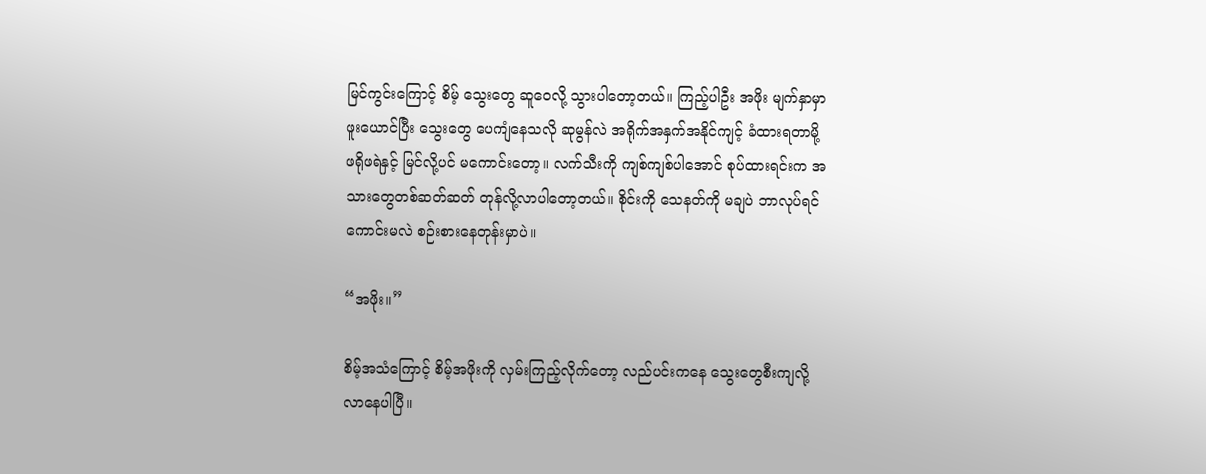မြင်ကွင်းကြောင့် စိမ့် သွေးတွေ ဆူဝေလို့ သွားပါတော့တယ်။ ကြည့်ပါဦး အဖိုး မျက်နှာမှာ ဖူးယောင်ပြီး သွေးတွေ ပေကျံနေသလို ဆုမွန်လဲ အရိုက်အနှက်အနိုင်ကျင့် ခံထားရတာမို့ ဖရိုဖရဲနှင့် မြင်လို့ပင် မကောင်းတော့။ လက်သီးကို ကျစ်ကျစ်ပါအောင် စုပ်ထားရင်းက အသားတွေတစ်ဆတ်ဆတ် တုန်လို့လာပါတော့တယ်။ စိုင်းကို သေနတ်ကို မချပဲ ဘာလုပ်ရင်ကောင်းမလဲ စဉ်းစားနေတုန်းမှာပဲ။

“အဖိုး။”

စိမ့်အသံကြောင့် စိမ့်အဖိုးကို လှမ်းကြည့်လိုက်တော့ လည်ပင်းကနေ သွေးတွေစီးကျလို့ လာနေပါပြီ။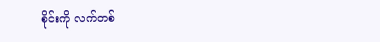စိုင်းကို လက်တစ်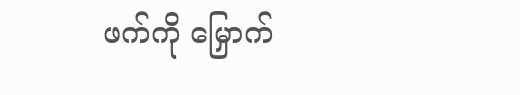ဖက်ကို မြှောက်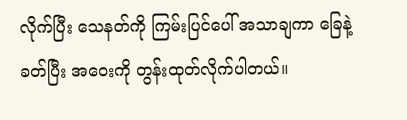လိုက်ပြီး သေနတ်ကို ကြမ်းပြင်ပေါ် အသာချကာ ခြေနဲ့ ခတ်ပြီး အဝေးကို တွန်းထုတ်လိုက်ပါတယ်။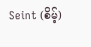Seint (စိမ့်)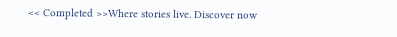<< Completed >>Where stories live. Discover now